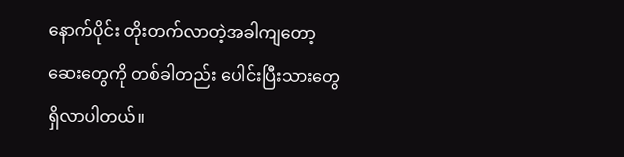နောက်ပိုင်း တိုးတက်လာတဲ့အခါကျတော့ ဆေးတွေကို တစ်ခါတည်း ပေါင်းပြီးသားတွေ ရှိလာပါတယ်။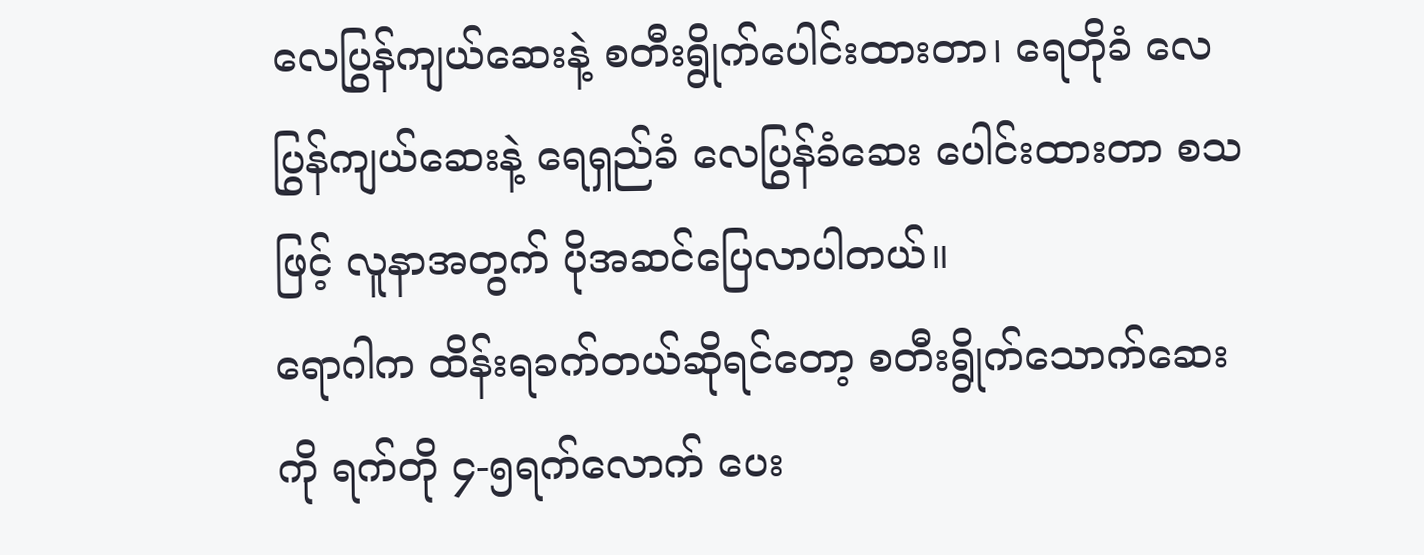လေပြွန်ကျယ်ဆေးနဲ့ စတီးရွိုက်ပေါင်းထားတာ၊ ရေတိုခံ လေပြွန်ကျယ်ဆေးနဲ့ ရေရှည်ခံ လေပြွန်ခံဆေး ပေါင်းထားတာ စသဖြင့် လူနာအတွက် ပိုအဆင်ပြေလာပါတယ်။
ရောဂါက ထိန်းရခက်တယ်ဆိုရင်တော့ စတီးရွိုက်သောက်ဆေးကို ရက်တို ၄-၅ရက်လောက် ပေး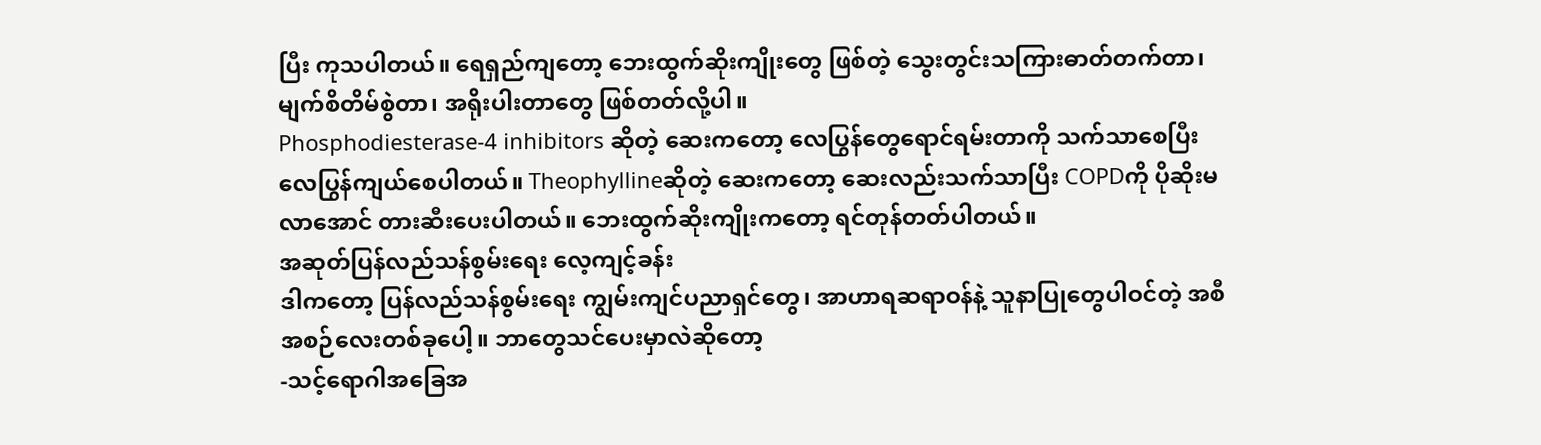ပြီး ကုသပါတယ်။ ရေရှည်ကျတော့ ဘေးထွက်ဆိုးကျိုးတွေ ဖြစ်တဲ့ သွေးတွင်းသကြားဓာတ်တက်တာ၊ မျက်စိတိမ်စွဲတာ၊ အရိုးပါးတာတွေ ဖြစ်တတ်လို့ပါ။
Phosphodiesterase-4 inhibitors ဆိုတဲ့ ဆေးကတော့ လေပြွန်တွေရောင်ရမ်းတာကို သက်သာစေပြီး လေပြွန်ကျယ်စေပါတယ်။ Theophyllineဆိုတဲ့ ဆေးကတော့ ဆေးလည်းသက်သာပြီး COPDကို ပိုဆိုးမလာအောင် တားဆီးပေးပါတယ်။ ဘေးထွက်ဆိုးကျိုးကတော့ ရင်တုန်တတ်ပါတယ်။
အဆုတ်ပြန်လည်သန်စွမ်းရေး လေ့ကျင့်ခန်း
ဒါကတော့ ပြန်လည်သန်စွမ်းရေး ကျွမ်းကျင်ပညာရှင်တွေ၊ အာဟာရဆရာဝန်နဲ့ သူနာပြုတွေပါဝင်တဲ့ အစီအစဉ်လေးတစ်ခုပေါ့။ ဘာတွေသင်ပေးမှာလဲဆိုတော့
-သင့်ရောဂါအခြေအ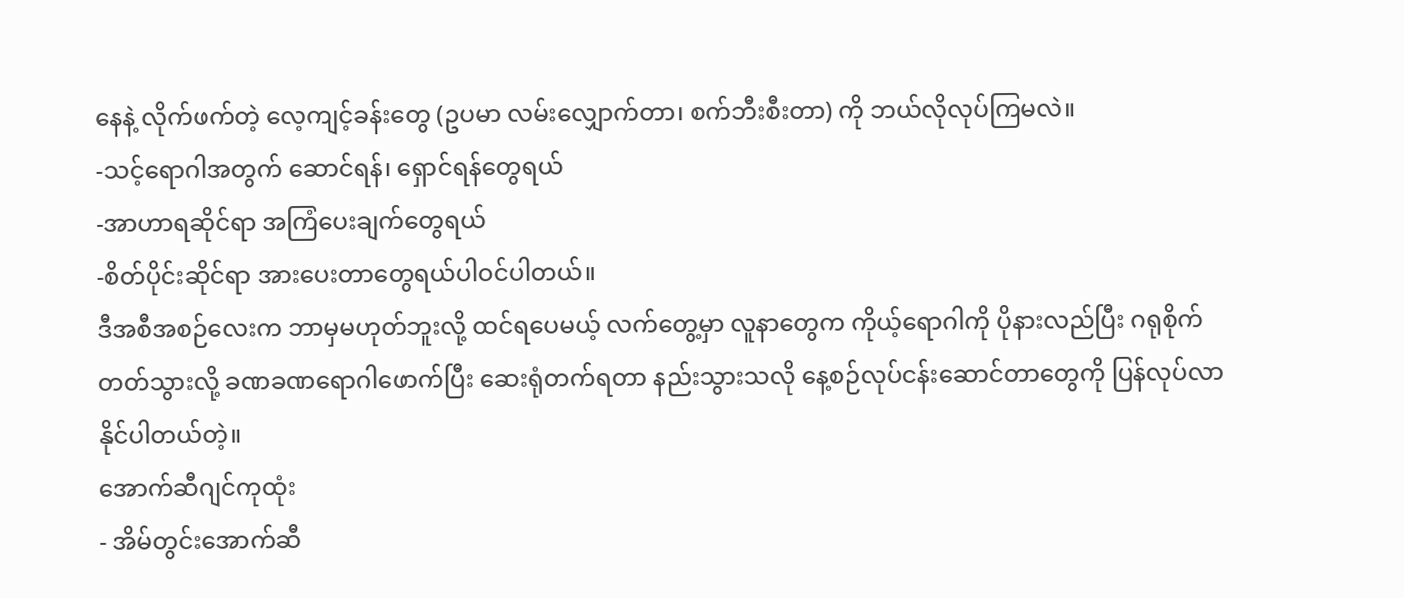နေနဲ့ လိုက်ဖက်တဲ့ လေ့ကျင့်ခန်းတွေ (ဥပမာ လမ်းလျှောက်တာ၊ စက်ဘီးစီးတာ) ကို ဘယ်လိုလုပ်ကြမလဲ။
-သင့်ရောဂါအတွက် ဆောင်ရန်၊ ရှောင်ရန်တွေရယ်
-အာဟာရဆိုင်ရာ အကြံပေးချက်တွေရယ်
-စိတ်ပိုင်းဆိုင်ရာ အားပေးတာတွေရယ်ပါဝင်ပါတယ်။
ဒီအစီအစဉ်လေးက ဘာမှမဟုတ်ဘူးလို့ ထင်ရပေမယ့် လက်တွေ့မှာ လူနာတွေက ကိုယ့်ရောဂါကို ပိုနားလည်ပြီး ဂရုစိုက်တတ်သွားလို့ ခဏခဏရောဂါဖောက်ပြီး ဆေးရုံတက်ရတာ နည်းသွားသလို နေ့စဉ်လုပ်ငန်းဆောင်တာတွေကို ပြန်လုပ်လာနိုင်ပါတယ်တဲ့။
အောက်ဆီဂျင်ကုထုံး
- အိမ်တွင်းအောက်ဆီ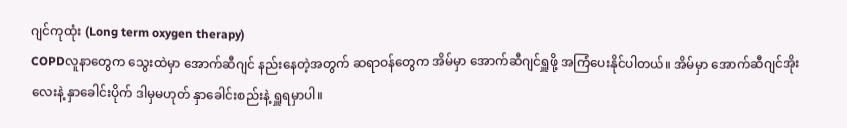ဂျင်ကုထုံး (Long term oxygen therapy)
COPDလူနာတွေက သွေးထဲမှာ အောက်ဆီဂျင် နည်းနေတဲ့အတွက် ဆရာဝန်တွေက အိမ်မှာ အောက်ဆီဂျင်ရှူဖို့ အကြံပေးနိုင်ပါတယ်။ အိမ်မှာ အောက်ဆီဂျင်အိုးလေးနဲ့ နှာခေါင်းပိုက် ဒါမှမဟုတ် နှာခေါင်းစည်းနဲ့ ရှူရမှာပါ။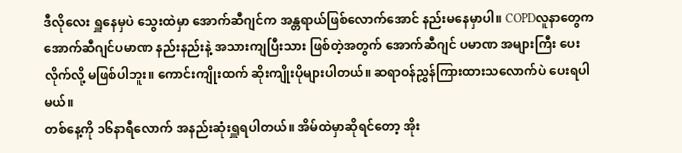ဒီလိုလေး ရှူနေမှပဲ သွေးထဲမှာ အောက်ဆီဂျင်က အန္တရာယ်ဖြစ်လောက်အောင် နည်းမနေမှာပါ။ COPDလူနာတွေက အောက်ဆီဂျင်ပမာဏ နည်းနည်းနဲ့ အသားကျပြီးသား ဖြစ်တဲ့အတွက် အောက်ဆီဂျင် ပမာဏ အများကြီး ပေးလိုက်လို့ မဖြစ်ပါဘူး။ ကောင်းကျိုးထက် ဆိုးကျိုးပိုများပါတယ်။ ဆရာဝန်ညွှန်ကြားထားသလောက်ပဲ ပေးရပါမယ်။
တစ်နေ့ကို ၁၆နာရီလောက် အနည်းဆုံးရှူရပါတယ်။ အိမ်ထဲမှာဆိုရင်တော့ အိုး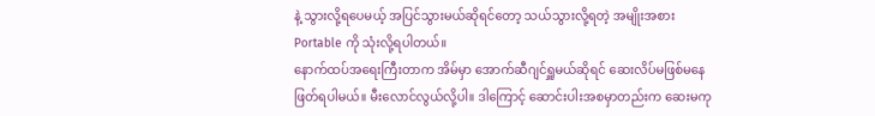နဲ့ သွားလို့ရပေမယ့် အပြင်သွားမယ်ဆိုရင်တော့ သယ်သွားလို့ရတဲ့ အမျိုးအစား Portable ကို သုံးလို့ရပါတယ်။
နောက်ထပ်အရေးကြီးတာက အိမ်မှာ အောက်ဆီဂျင်ရှူမယ်ဆိုရင် ဆေးလိပ်မဖြစ်မနေဖြတ်ရပါမယ်။ မီးလောင်လွယ်လို့ပါ။ ဒါကြောင့် ဆောင်းပါးအစမှာတည်းက ဆေးမကု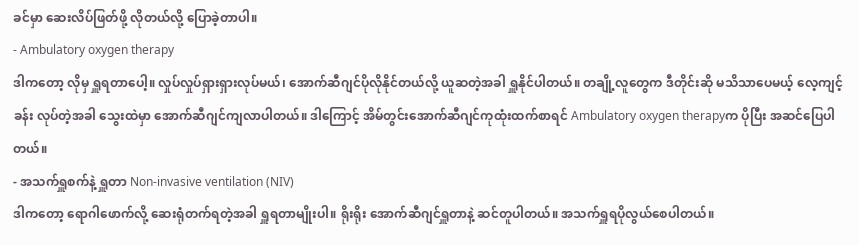ခင်မှာ ဆေးလိပ်ဖြတ်ဖို့ လိုတယ်လို့ ပြောခဲ့တာပါ။
- Ambulatory oxygen therapy
ဒါကတော့ လိုမှ ရှူရတာပေါ့။ လှုပ်လှုပ်ရှားရှားလုပ်မယ်၊ အောက်ဆီဂျင်ပိုလိုနိုင်တယ်လို့ ယူဆတဲ့အခါ ရှူနိုင်ပါတယ်။ တချို့လူတွေက ဒီတိုင်းဆို မသိသာပေမယ့် လေ့ကျင့်ခန်း လုပ်တဲ့အခါ သွေးထဲမှာ အောက်ဆီဂျင်ကျလာပါတယ်။ ဒါကြောင့် အိမ်တွင်းအောက်ဆီဂျင်ကုထုံးထက်စာရင် Ambulatory oxygen therapyက ပိုပြီး အဆင်ပြေပါတယ်။
- အသက်ရှူစက်နဲ့ ရှူတာ Non-invasive ventilation (NIV)
ဒါကတော့ ရောဂါဖောက်လို့ ဆေးရုံတက်ရတဲ့အခါ ရှူရတာမျိုးပါ။ ရိုးရိုး အောက်ဆီဂျင်ရှူတာနဲ့ ဆင်တူပါတယ်။ အသက်ရှူရပိုလွယ်စေပါတယ်။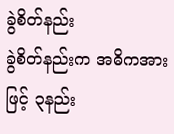ခွဲစိတ်နည်း
ခွဲစိတ်နည်းက အဓိကအားဖြင့် ၃နည်း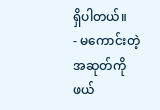ရှိပါတယ်။
- မကောင်းတဲ့အဆုတ်ကို ဖယ်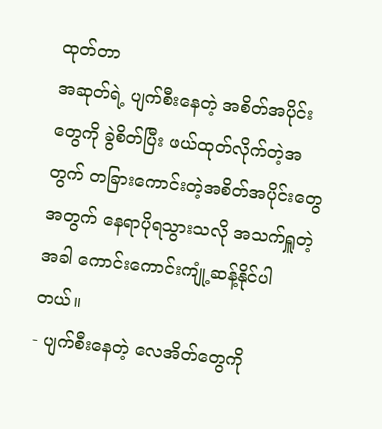ထုတ်တာ
အဆုတ်ရဲ့ ပျက်စီးနေတဲ့ အစိတ်အပိုင်းတွေကို ခွဲစိတ်ပြီး ဖယ်ထုတ်လိုက်တဲ့အတွက် တခြားကောင်းတဲ့အစိတ်အပိုင်းတွေအတွက် နေရာပိုရသွားသလို အသက်ရှူတဲ့အခါ ကောင်းကောင်းကျုံ့ဆန့်နိုင်ပါတယ်။
- ပျက်စီးနေတဲ့ လေအိတ်တွေကို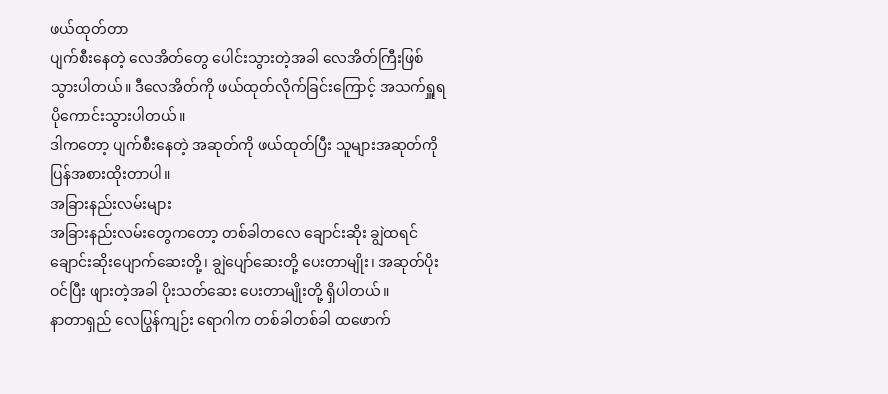ဖယ်ထုတ်တာ
ပျက်စီးနေတဲ့ လေအိတ်တွေ ပေါင်းသွားတဲ့အခါ လေအိတ်ကြီးဖြစ်သွားပါတယ်။ ဒီလေအိတ်ကို ဖယ်ထုတ်လိုက်ခြင်းကြောင့် အသက်ရှူရပိုကောင်းသွားပါတယ်။
ဒါကတော့ ပျက်စီးနေတဲ့ အဆုတ်ကို ဖယ်ထုတ်ပြီး သူများအဆုတ်ကို ပြန်အစားထိုးတာပါ။
အခြားနည်းလမ်းများ
အခြားနည်းလမ်းတွေကတော့ တစ်ခါတလေ ချောင်းဆိုး ချွဲထရင် ချောင်းဆိုးပျောက်ဆေးတို့၊ ချွဲပျော်ဆေးတို့ ပေးတာမျိုး၊ အဆုတ်ပိုးဝင်ပြီး ဖျားတဲ့အခါ ပိုးသတ်ဆေး ပေးတာမျိုးတို့ ရှိပါတယ်။
နာတာရှည် လေပြွန်ကျဉ်း ရောဂါက တစ်ခါတစ်ခါ ထဖောက်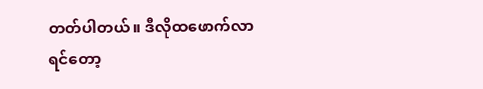တတ်ပါတယ်။ ဒီလိုထဖောက်လာရင်တော့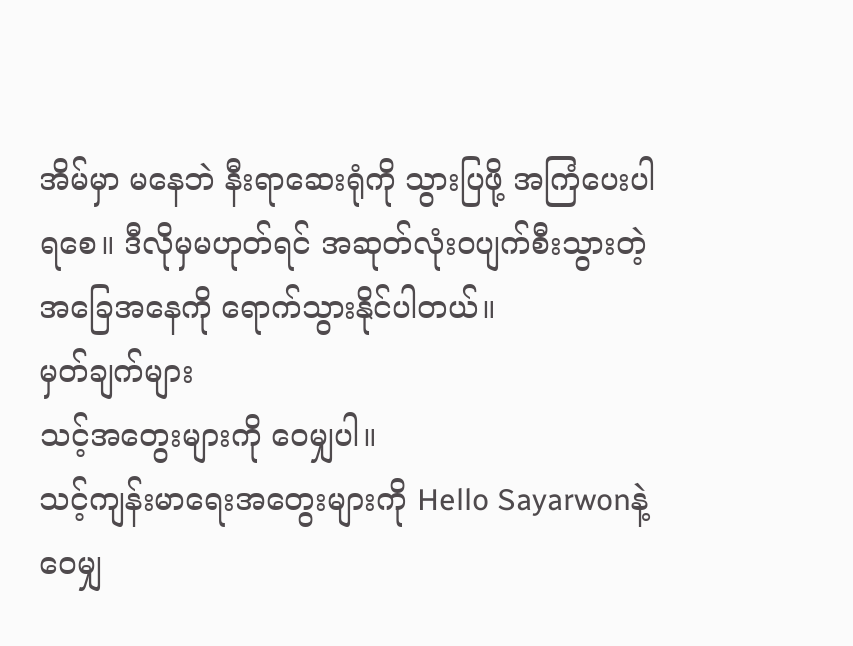အိမ်မှာ မနေဘဲ နီးရာဆေးရုံကို သွားပြဖို့ အကြံပေးပါရစေ။ ဒီလိုမှမဟုတ်ရင် အဆုတ်လုံးဝပျက်စီးသွားတဲ့ အခြေအနေကို ရောက်သွားနိုင်ပါတယ်။
မှတ်ချက်များ
သင့်အတွေးများကို ဝေမျှပါ။
သင့်ကျန်းမာရေးအတွေးများကို Hello Sayarwonနဲ့ ဝေမျှ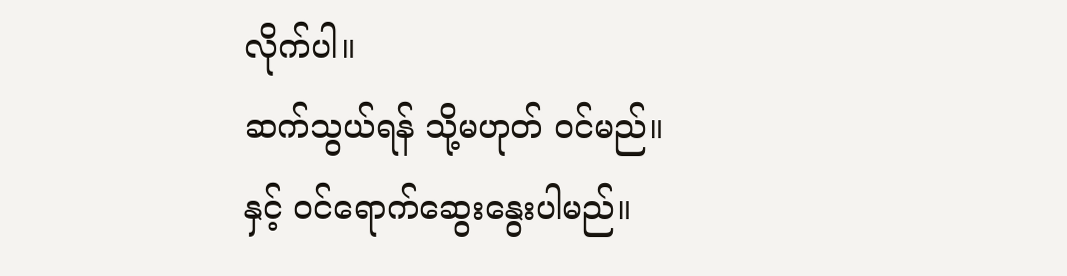လိုက်ပါ။
ဆက်သွယ်ရန် သို့မဟုတ် ဝင်မည်။ နှင့် ဝင်ရောက်ဆွေးနွေးပါမည်။